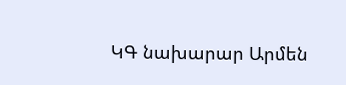ԿԳ նախարար Արմեն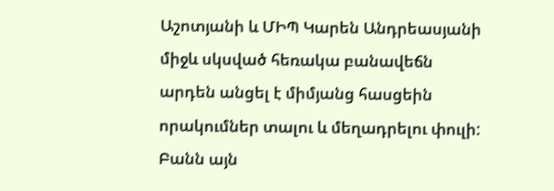Աշոտյանի և ՄԻՊ Կարեն Անդրեասյանի միջև սկսված հեռակա բանավեճն արդեն անցել է միմյանց հասցեին որակումներ տալու և մեղադրելու փուլի: Բանն այն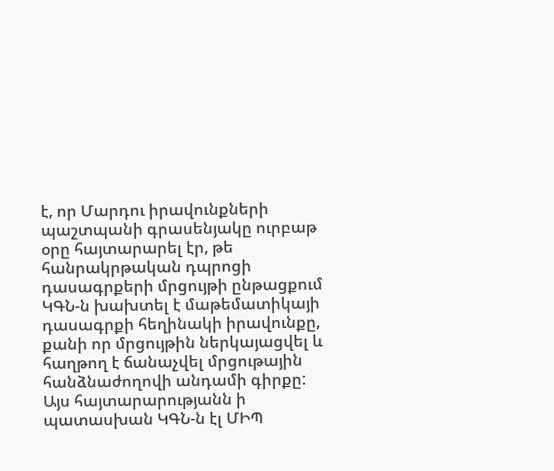է, որ Մարդու իրավունքների պաշտպանի գրասենյակը ուրբաթ օրը հայտարարել էր, թե հանրակրթական դպրոցի դասագրքերի մրցույթի ընթացքում ԿԳՆ-ն խախտել է մաթեմատիկայի դասագրքի հեղինակի իրավունքը, քանի որ մրցույթին ներկայացվել և հաղթող է ճանաչվել մրցութային հանձնաժողովի անդամի գիրքը:
Այս հայտարարությանն ի պատասխան ԿԳՆ-ն էլ ՄԻՊ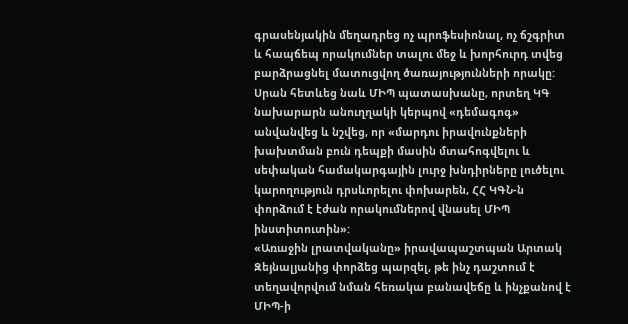գրասենյակին մեղադրեց ոչ պրոֆեսիոնալ, ոչ ճշգրիտ և հապճեպ որակումներ տալու մեջ և խորհուրդ տվեց բարձրացնել մատուցվող ծառայությունների որակը: Սրան հետևեց նաև ՄԻՊ պատասխանը, որտեղ ԿԳ նախարարն անուղղակի կերպով «դեմագոգ» անվանվեց և նշվեց, որ «մարդու իրավունքների խախտման բուն դեպքի մասին մտահոգվելու և սեփական համակարգային լուրջ խնդիրները լուծելու կարողություն դրսևորելու փոխարեն, ՀՀ ԿԳՆ-ն փորձում է էժան որակումներով վնասել ՄԻՊ ինստիտուտին»:
«Առաջին լրատվականը» իրավապաշտպան Արտակ Զեյնալյանից փորձեց պարզել, թե ինչ դաշտում է տեղավորվում նման հեռակա բանավեճը և ինչքանով է ՄԻՊ-ի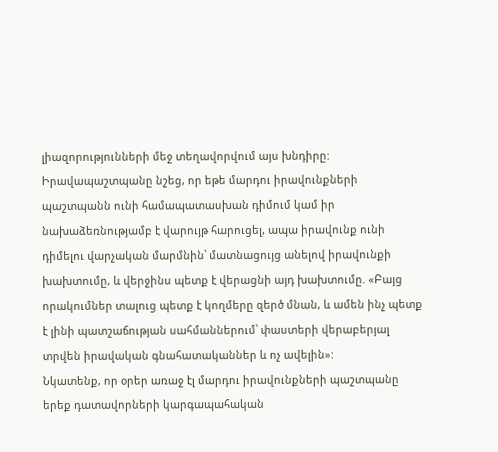լիազորությունների մեջ տեղավորվում այս խնդիրը:
Իրավապաշտպանը նշեց, որ եթե մարդու իրավունքների պաշտպանն ունի համապատասխան դիմում կամ իր նախաձեռնությամբ է վարույթ հարուցել, ապա իրավունք ունի դիմելու վարչական մարմնին՝ մատնացույց անելով իրավունքի խախտումը, և վերջինս պետք է վերացնի այդ խախտումը. «Բայց որակումներ տալուց պետք է կողմերը զերծ մնան, և ամեն ինչ պետք է լինի պատշաճության սահմաններում՝ փաստերի վերաբերյալ տրվեն իրավական գնահատականներ և ոչ ավելին»:
Նկատենք, որ օրեր առաջ էլ մարդու իրավունքների պաշտպանը երեք դատավորների կարգապահական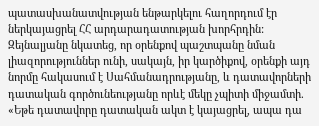պատասխանատվության ենթարկելու հաղորդում էր ներկայացրել ՀՀ արդարադատության խորհրդին: Զեյնալյանը նկատեց, որ օրենքով պաշտպանը նման լիազորություններ ունի, սակայն, իր կարծիքով, օրենքի այդ նորմը հակասում է Սահմանադրությանը, և դատավորների դատական գործունեությանը որևէ մեկը չպիտի միջամտի. «Եթե դատավորը դատական ակտ է կայացրել, ապա դա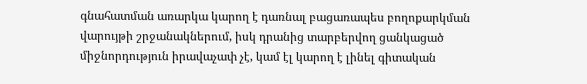գնահատման առարկա կարող է դառնալ բացառապես բողոքարկման վարույթի շրջանակներում, իսկ դրանից տարբերվող ցանկացած միջնորդություն իրավաչափ չէ, կամ էլ կարող է լինել գիտական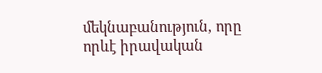մեկնաբանություն, որը որևէ իրավական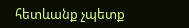հետևանք չպետք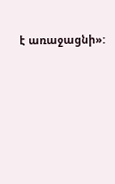է առաջացնի»: